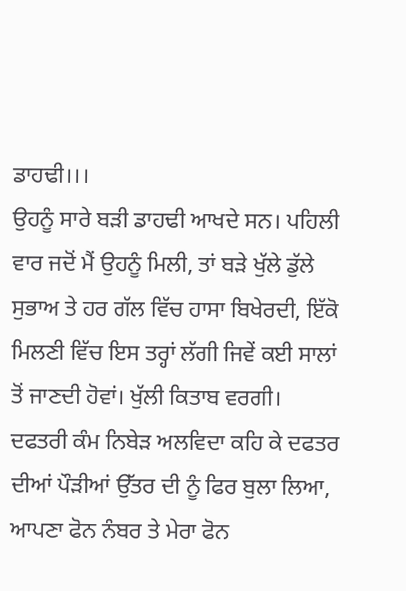ਡਾਹਢੀ।।।
ਉਹਨੂੰ ਸਾਰੇ ਬੜੀ ਡਾਹਢੀ ਆਖਦੇ ਸਨ। ਪਹਿਲੀ ਵਾਰ ਜਦੋਂ ਮੈਂ ਉਹਨੂੰ ਮਿਲੀ, ਤਾਂ ਬੜੇ ਖੁੱਲੇ ਡੁੱਲੇ ਸੁਭਾਅ ਤੇ ਹਰ ਗੱਲ ਵਿੱਚ ਹਾਸਾ ਬਿਖੇਰਦੀ, ਇੱਕੋ ਮਿਲਣੀ ਵਿੱਚ ਇਸ ਤਰ੍ਹਾਂ ਲੱਗੀ ਜਿਵੇਂ ਕਈ ਸਾਲਾਂ ਤੋਂ ਜਾਣਦੀ ਹੋਵਾਂ। ਖੁੱਲੀ ਕਿਤਾਬ ਵਰਗੀ। ਦਫਤਰੀ ਕੰਮ ਨਿਬੇੜ ਅਲਵਿਦਾ ਕਹਿ ਕੇ ਦਫਤਰ ਦੀਆਂ ਪੌੜੀਆਂ ਉੱਤਰ ਦੀ ਨੂੰ ਫਿਰ ਬੁਲਾ ਲਿਆ, ਆਪਣਾ ਫੋਨ ਨੰਬਰ ਤੇ ਮੇਰਾ ਫੋਨ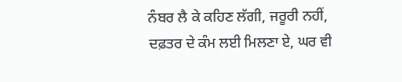ਨੰਬਰ ਲੈ ਕੇ ਕਹਿਣ ਲੱਗੀ, ਜਰੂਰੀ ਨਹੀਂ, ਦਫ਼ਤਰ ਦੇ ਕੰਮ ਲਈ ਮਿਲਣਾ ਏ, ਘਰ ਵੀ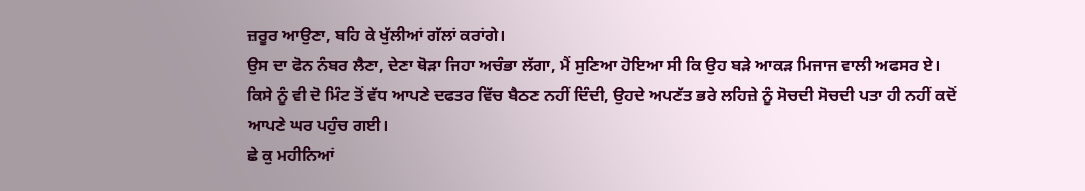ਜ਼ਰੂਰ ਆਉਣਾ, ਬਹਿ ਕੇ ਖੁੱਲੀਆਂ ਗੱਲਾਂ ਕਰਾਂਗੇ।
ਉਸ ਦਾ ਫੋਨ ਨੰਬਰ ਲੈਣਾ, ਦੇਣਾ ਥੋੜਾ ਜਿਹਾ ਅਚੰਭਾ ਲੱਗਾ, ਮੈਂ ਸੁਣਿਆ ਹੋਇਆ ਸੀ ਕਿ ਉਹ ਬੜੇ ਆਕੜ ਮਿਜਾਜ ਵਾਲੀ ਅਫਸਰ ਏ। ਕਿਸੇ ਨੂੰ ਵੀ ਦੋ ਮਿੰਟ ਤੋਂ ਵੱਧ ਆਪਣੇ ਦਫਤਰ ਵਿੱਚ ਬੈਠਣ ਨਹੀਂ ਦਿੰਦੀ, ਉਹਦੇ ਅਪਣੱਤ ਭਰੇ ਲਹਿਜ਼ੇ ਨੂੰ ਸੋਚਦੀ ਸੋਚਦੀ ਪਤਾ ਹੀ ਨਹੀਂ ਕਦੋਂ ਆਪਣੇ ਘਰ ਪਹੁੰਚ ਗਈ।
ਛੇ ਕੁ ਮਹੀਨਿਆਂ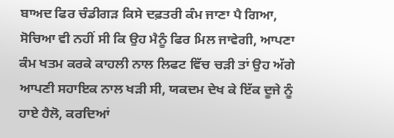ਬਾਅਦ ਫਿਰ ਚੰਡੀਗੜ ਕਿਸੇ ਦਫ਼ਤਰੀ ਕੰਮ ਜਾਣਾ ਪੈ ਗਿਆ, ਸੋਚਿਆ ਵੀ ਨਹੀਂ ਸੀ ਕਿ ਉਹ ਮੈਨੂੰ ਫਿਰ ਮਿਲ ਜਾਵੇਗੀ, ਆਪਣਾ ਕੰਮ ਖਤਮ ਕਰਕੇ ਕਾਹਲੀ ਨਾਲ ਲਿਫਟ ਵਿੱਚ ਚੜੀ ਤਾਂ ਉਹ ਅੱਗੇ ਆਪਣੀ ਸਹਾਇਕ ਨਾਲ ਖੜੀ ਸੀ, ਯਕਦਮ ਦੇਖ ਕੇ ਇੱਕ ਦੂਜੇ ਨੂੰ ਹਾਏ ਹੈਲੋ, ਕਰਦਿਆਂ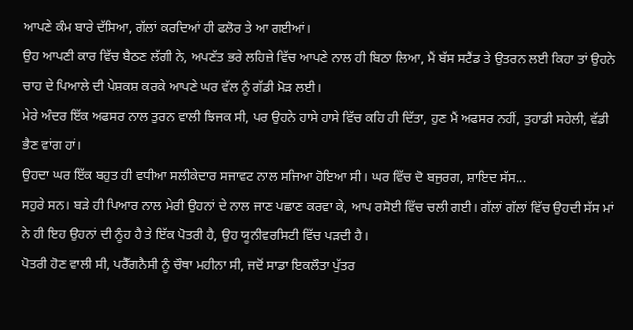ਆਪਣੇ ਕੰਮ ਬਾਰੇ ਦੱਸਿਆ, ਗੱਲਾਂ ਕਰਦਿਆਂ ਹੀ ਫਲੋਰ ਤੇ ਆ ਗਈਆਂ।
ਉਹ ਆਪਣੀ ਕਾਰ ਵਿੱਚ ਬੈਠਣ ਲੱਗੀ ਨੇ, ਅਪਣੱਤ ਭਰੇ ਲਹਿਜ਼ੇ ਵਿੱਚ ਆਪਣੇ ਨਾਲ ਹੀ ਬਿਠਾ ਲਿਆ, ਮੈਂ ਬੱਸ ਸਟੈਂਡ ਤੇ ਉਤਰਨ ਲਈ ਕਿਹਾ ਤਾਂ ਉਹਨੇ ਚਾਹ ਦੇ ਪਿਆਲੇ ਦੀ ਪੇਸ਼ਕਸ਼ ਕਰਕੇ ਆਪਣੇ ਘਰ ਵੱਲ ਨੂੰ ਗੱਡੀ ਮੋੜ ਲਈ।
ਮੇਰੇ ਅੰਦਰ ਇੱਕ ਅਫਸਰ ਨਾਲ ਤੁਰਨ ਵਾਲੀ ਝਿਜਕ ਸੀ, ਪਰ ਉਹਨੇ ਹਾਸੇ ਹਾਸੇ ਵਿੱਚ ਕਹਿ ਹੀ ਦਿੱਤਾ, ਹੁਣ ਮੈਂ ਅਫਸਰ ਨਹੀਂ, ਤੁਹਾਡੀ ਸਹੇਲੀ, ਵੱਡੀ ਭੈਣ ਵਾਂਗ ਹਾਂ।
ਉਹਦਾ ਘਰ ਇੱਕ ਬਹੁਤ ਹੀ ਵਧੀਆ ਸਲੀਕੇਦਾਰ ਸਜਾਵਟ ਨਾਲ ਸਜਿਆ ਹੋਇਆ ਸੀ। ਘਰ ਵਿੱਚ ਦੋ ਬਜੁਰਗ, ਸ਼ਾਇਦ ਸੱਸ...
ਸਹੁਰੇ ਸਨ। ਬੜੇ ਹੀ ਪਿਆਰ ਨਾਲ ਮੇਰੀ ਉਹਨਾਂ ਦੇ ਨਾਲ ਜਾਣ ਪਛਾਣ ਕਰਵਾ ਕੇ, ਆਪ ਰਸੋਈ ਵਿੱਚ ਚਲੀ ਗਈ। ਗੱਲਾਂ ਗੱਲਾਂ ਵਿੱਚ ਉਹਦੀ ਸੱਸ ਮਾਂ ਨੇ ਹੀ ਇਹ ਉਹਨਾਂ ਦੀ ਨੂੰਹ ਹੈ ਤੇ ਇੱਕ ਪੋਤਰੀ ਹੈ, ਉਹ ਯੂਨੀਵਰਸਿਟੀ ਵਿੱਚ ਪੜਦੀ ਹੈ।
ਪੋਤਰੀ ਹੋਣ ਵਾਲੀ ਸੀ, ਪਰੈੱਗਨੈਸੀ ਨੂੰ ਚੌਥਾ ਮਹੀਨਾ ਸੀ, ਜਦੋਂ ਸਾਡਾ ਇਕਲੌਤਾ ਪੁੱਤਰ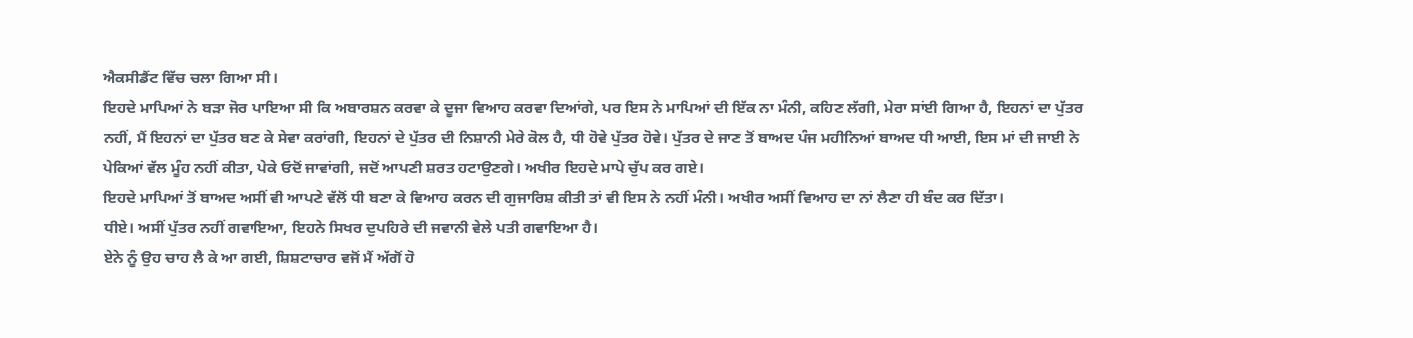ਐਕਸੀਡੈਂਟ ਵਿੱਚ ਚਲਾ ਗਿਆ ਸੀ।
ਇਹਦੇ ਮਾਪਿਆਂ ਨੇ ਬੜਾ ਜੋਰ ਪਾਇਆ ਸੀ ਕਿ ਅਬਾਰਸ਼ਨ ਕਰਵਾ ਕੇ ਦੂਜਾ ਵਿਆਹ ਕਰਵਾ ਦਿਆਂਗੇ, ਪਰ ਇਸ ਨੇ ਮਾਪਿਆਂ ਦੀ ਇੱਕ ਨਾ ਮੰਨੀ, ਕਹਿਣ ਲੱਗੀ, ਮੇਰਾ ਸਾਂਈ ਗਿਆ ਹੈ, ਇਹਨਾਂ ਦਾ ਪੁੱਤਰ ਨਹੀਂ, ਮੈਂ ਇਹਨਾਂ ਦਾ ਪੁੱਤਰ ਬਣ ਕੇ ਸੇਵਾ ਕਰਾਂਗੀ, ਇਹਨਾਂ ਦੇ ਪੁੱਤਰ ਦੀ ਨਿਸ਼ਾਨੀ ਮੇਰੇ ਕੋਲ ਹੈ, ਧੀ ਹੋਵੇ ਪੁੱਤਰ ਹੋਵੇ। ਪੁੱਤਰ ਦੇ ਜਾਣ ਤੋਂ ਬਾਅਦ ਪੰਜ ਮਹੀਨਿਆਂ ਬਾਅਦ ਧੀ ਆਈ, ਇਸ ਮਾਂ ਦੀ ਜਾਈ ਨੇ ਪੇਕਿਆਂ ਵੱਲ ਮੂੰਹ ਨਹੀਂ ਕੀਤਾ, ਪੇਕੇ ਓਦੋਂ ਜਾਵਾਂਗੀ, ਜਦੋਂ ਆਪਣੀ ਸ਼ਰਤ ਹਟਾਉਣਗੇ। ਅਖੀਰ ਇਹਦੇ ਮਾਪੇ ਚੁੱਪ ਕਰ ਗਏ।
ਇਹਦੇ ਮਾਪਿਆਂ ਤੋਂ ਬਾਅਦ ਅਸੀਂ ਵੀ ਆਪਣੇ ਵੱਲੋਂ ਧੀ ਬਣਾ ਕੇ ਵਿਆਹ ਕਰਨ ਦੀ ਗੁਜਾਰਿਸ਼ ਕੀਤੀ ਤਾਂ ਵੀ ਇਸ ਨੇ ਨਹੀਂ ਮੰਨੀ। ਅਖੀਰ ਅਸੀਂ ਵਿਆਹ ਦਾ ਨਾਂ ਲੈਣਾ ਹੀ ਬੰਦ ਕਰ ਦਿੱਤਾ।
ਧੀਏ। ਅਸੀਂ ਪੁੱਤਰ ਨਹੀਂ ਗਵਾਇਆ, ਇਹਨੇ ਸਿਖਰ ਦੁਪਹਿਰੇ ਦੀ ਜਵਾਨੀ ਵੇਲੇ ਪਤੀ ਗਵਾਇਆ ਹੈ।
ਏਨੇ ਨੂੰ ਉਹ ਚਾਹ ਲੈ ਕੇ ਆ ਗਈ, ਸ਼ਿਸ਼ਟਾਚਾਰ ਵਜੋਂ ਮੈਂ ਅੱਗੋਂ ਹੋ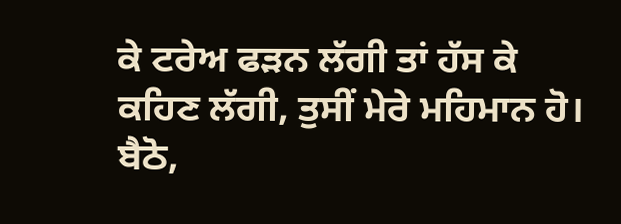ਕੇ ਟਰੇਅ ਫੜਨ ਲੱਗੀ ਤਾਂ ਹੱਸ ਕੇ ਕਹਿਣ ਲੱਗੀ, ਤੁਸੀਂ ਮੇਰੇ ਮਹਿਮਾਨ ਹੋ। ਬੈਠੋ,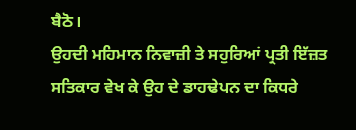ਬੈਠੋ।
ਉਹਦੀ ਮਹਿਮਾਨ ਨਿਵਾਜ਼ੀ ਤੇ ਸਹੁਰਿਆਂ ਪ੍ਰਤੀ ਇੱਜ਼ਤ ਸਤਿਕਾਰ ਵੇਖ ਕੇ ਉਹ ਦੇ ਡਾਹਢੇਪਨ ਦਾ ਕਿਧਰੇ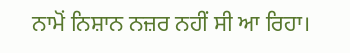ਨਾਮੋਂ ਨਿਸ਼ਾਨ ਨਜ਼ਰ ਨਹੀਂ ਸੀ ਆ ਰਿਹਾ।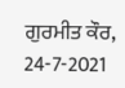ਗੁਰਮੀਤ ਕੌਰ, 24-7-2021